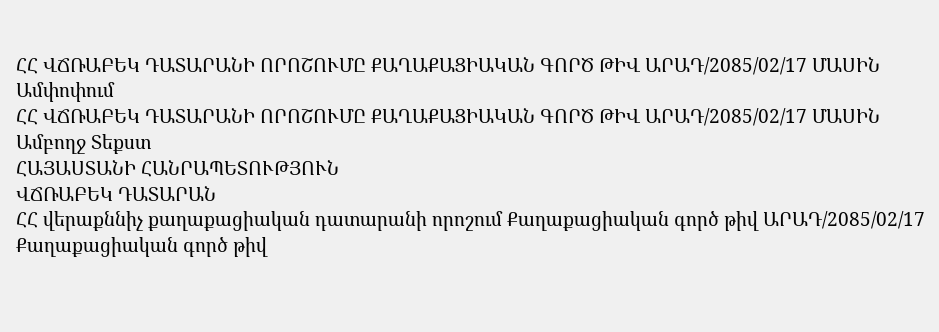ՀՀ ՎՃՌԱԲԵԿ ԴԱՏԱՐԱՆԻ ՈՐՈՇՈՒՄԸ ՔԱՂԱՔԱՑԻԱԿԱՆ ԳՈՐԾ ԹԻՎ ԱՐԱԴ/2085/02/17 ՄԱՍԻՆ
Ամփոփում
ՀՀ ՎՃՌԱԲԵԿ ԴԱՏԱՐԱՆԻ ՈՐՈՇՈՒՄԸ ՔԱՂԱՔԱՑԻԱԿԱՆ ԳՈՐԾ ԹԻՎ ԱՐԱԴ/2085/02/17 ՄԱՍԻՆ
Ամբողջ Տեքստ
ՀԱՅԱՍՏԱՆԻ ՀԱՆՐԱՊԵՏՈՒԹՅՈՒՆ
ՎՃՌԱԲԵԿ ԴԱՏԱՐԱՆ
ՀՀ վերաքննիչ քաղաքացիական դատարանի որոշում Քաղաքացիական գործ թիվ ԱՐԱԴ/2085/02/17 Քաղաքացիական գործ թիվ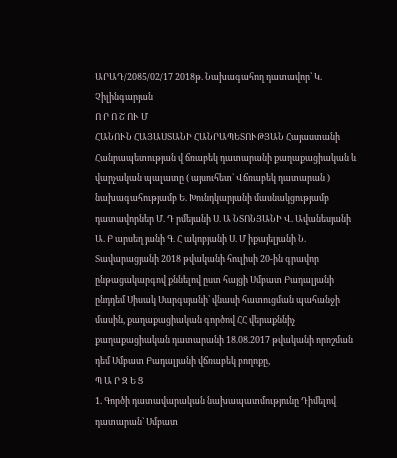ԱՐԱԴ/2085/02/17 2018թ. Նախագահող դատավոր՝ Կ. Չիլինգարյան
Ո Ր Ո Շ ՈՒ Մ
ՀԱՆՈՒՆ ՀԱՅԱՍՏԱՆԻ ՀԱՆՐԱՊԵՏՈՒԹՅԱՆ Հայաստանի Հանրապետության վ ճռաբեկ դատարանի քաղաքացիական և վարչական պալատը ( այսուհետ` Վճռաբեկ դատարան ) նախագահությամբ Ե. Խունդկարյանի մասնակցությամբ դատավորներ Մ. Դ րմեյանի Ս. Ա ՆՏՈՆՅԱՆԻ Վ. Ավանեսյանի Ա. Բ արսեղ յանի Գ. Հ ակոբյանի Ս. Մ իքայելյանի Ն. Տավարացյանի 2018 թվականի հուլիսի 20-ին գրավոր ընթացակարգով քննելով ըստ հայցի Սմբատ Բադալյանի ընդդեմ Սիսակ Սարգսյանի՝ վնասի հատուցման պահանջի մասին, քաղաքացիական գործով ՀՀ վերաքննիչ քաղաքացիական դատարանի 18.08.2017 թվականի որոշման դեմ Սմբատ Բադալյանի վճռաբեկ բողոքը,
Պ Ա Ր Զ Ե Ց
1. Գործի դատավարական նախապատմությունը Դիմելով դատարան` Սմբատ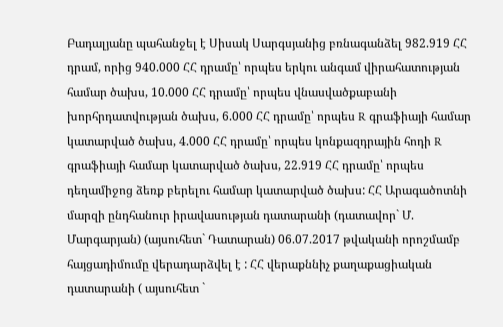Բադալյանը պահանջել է Սիսակ Սարգսյանից բռնագանձել 982.919 ՀՀ դրամ, որից 940.000 ՀՀ դրամը՝ որպես երկու անգամ վիրահատության համար ծախս, 10.000 ՀՀ դրամը՝ որպես վնասվածքաբանի խորհրդատվության ծախս, 6.000 ՀՀ դրամը՝ որպես R գրաֆիայի համար կատարված ծախս, 4.000 ՀՀ դրամը՝ որպես կոնքազդրային հոդի R գրաֆիայի համար կատարված ծախս, 22.919 ՀՀ դրամը՝ որպես դեղամիջոց ձեռք բերելու համար կատարված ծախս: ՀՀ Արագածոտնի մարզի ընդհանուր իրավասության դատարանի (դատավոր` Մ. Մարգարյան) (այսուհետ` Դատարան) 06.07.2017 թվականի որոշմամբ հայցադիմումը վերադարձվել է : ՀՀ վերաքննիչ քաղաքացիական դատարանի ( այսուհետ `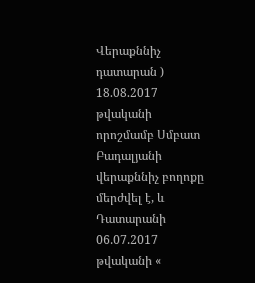Վերաքննիչ դատարան ) 18.08.2017 թվականի որոշմամբ Սմբատ Բադալյանի վերաքննիչ բողոքը մերժվել է, և Դատարանի 06.07.2017 թվականի «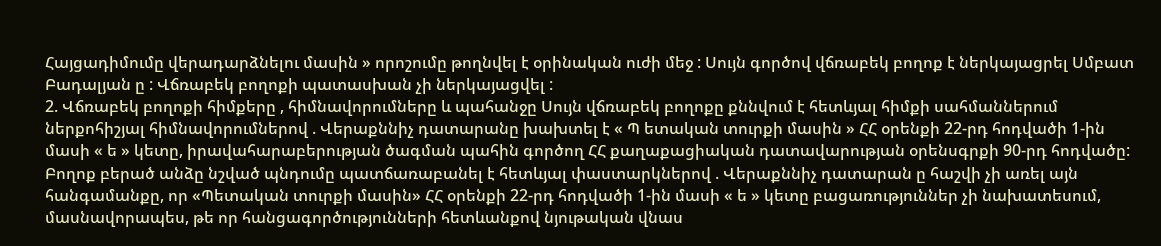Հայցադիմումը վերադարձնելու մասին » որոշումը թողնվել է օրինական ուժի մեջ : Սույն գործով վճռաբեկ բողոք է ներկայացրել Սմբատ Բադալյան ը : Վճռաբեկ բողոքի պատասխան չի ներկայացվել :
2. Վճռաբեկ բողոքի հիմքերը , հիմնավորումները և պահանջը Սույն վճռաբեկ բողոքը քննվում է հետևյալ հիմքի սահմաններում ներքոհիշյալ հիմնավորումներով . Վերաքննիչ դատարանը խախտել է « Պ ետական տուրքի մասին » ՀՀ օրենքի 22-րդ հոդվածի 1-ին մասի « ե » կետը, իրավահարաբերության ծագման պահին գործող ՀՀ քաղաքացիական դատավարության օրենսգրքի 90-րդ հոդվածը: Բողոք բերած անձը նշված պնդումը պատճառաբանել է հետևյալ փաստարկներով . Վերաքննիչ դատարան ը հաշվի չի առել այն հանգամանքը, որ «Պետական տուրքի մասին» ՀՀ օրենքի 22-րդ հոդվածի 1-ին մասի « ե » կետը բացառություններ չի նախատեսում, մասնավորապես, թե որ հանցագործությունների հետևանքով նյութական վնաս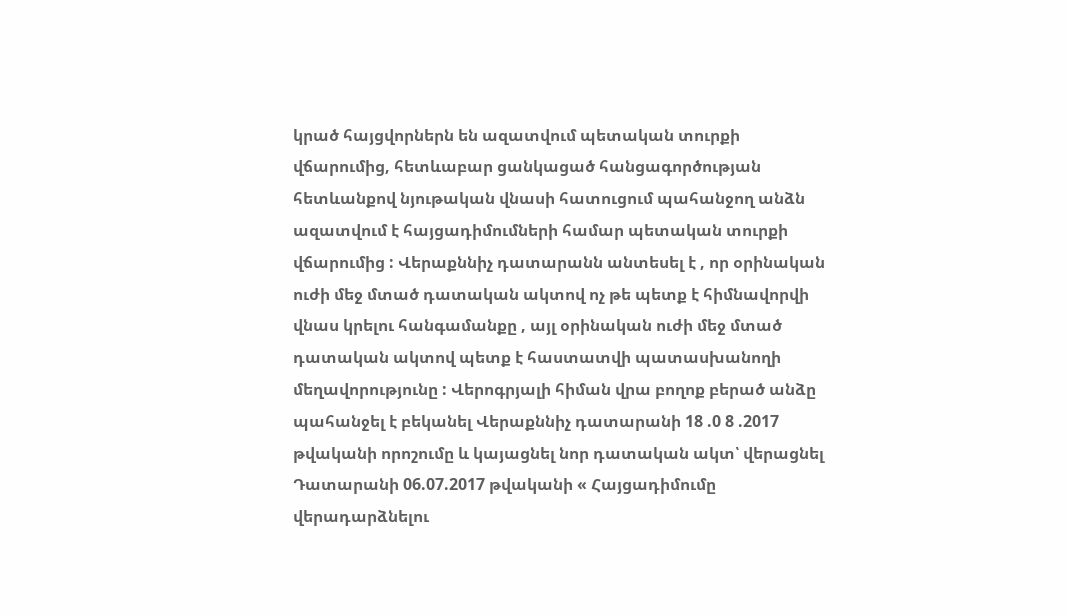կրած հայցվորներն են ազատվում պետական տուրքի վճարումից, հետևաբար ցանկացած հանցագործության հետևանքով նյութական վնասի հատուցում պահանջող անձն ազատվում է հայցադիմումների համար պետական տուրքի վճարումից : Վերաքննիչ դատարանն անտեսել է , որ օրինական ուժի մեջ մտած դատական ակտով ոչ թե պետք է հիմնավորվի վնաս կրելու հանգամանքը , այլ օրինական ուժի մեջ մտած դատական ակտով պետք է հաստատվի պատասխանողի մեղավորությունը : Վերոգրյալի հիման վրա բողոք բերած անձը պահանջել է բեկանել Վերաքննիչ դատարանի 18 .0 8 .2017 թվականի որոշումը և կայացնել նոր դատական ակտ՝ վերացնել Դատարանի 06.07.2017 թվականի « Հայցադիմումը վերադարձնելու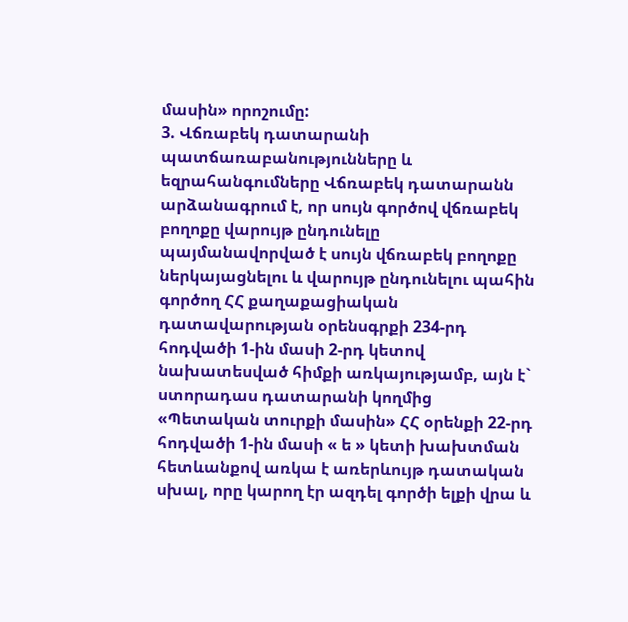մասին» որոշումը:
3. Վճռաբեկ դատարանի պատճառաբանությունները և եզրահանգումները Վճռաբեկ դատարանն արձանագրում է, որ սույն գործով վճռաբեկ բողոքը վարույթ ընդունելը պայմանավորված է սույն վճռաբեկ բողոքը ներկայացնելու և վարույթ ընդունելու պահին գործող ՀՀ քաղաքացիական դատավարության օրենսգրքի 234-րդ հոդվածի 1-ին մասի 2-րդ կետով նախատեսված հիմքի առկայությամբ, այն է` ստորադաս դատարանի կողմից «Պետական տուրքի մասին» ՀՀ օրենքի 22-րդ հոդվածի 1-ին մասի « ե » կետի խախտման հետևանքով առկա է առերևույթ դատական սխալ, որը կարող էր ազդել գործի ելքի վրա և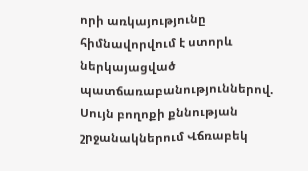որի առկայությունը հիմնավորվում է ստորև ներկայացված պատճառաբանություններով. Սույն բողոքի քննության շրջանակներում Վճռաբեկ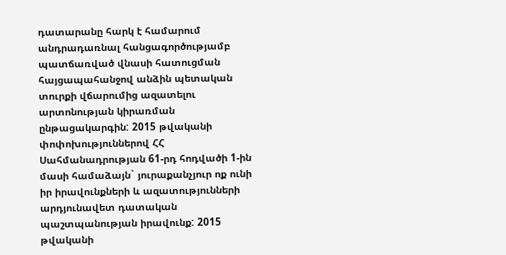դատարանը հարկ է համարում անդրադառնալ հանցագործությամբ պատճառված վնասի հատուցման հայցապահանջով անձին պետական տուրքի վճարումից ազատելու արտոնության կիրառման ընթացակարգին: 2015 թվականի փոփոխություններով ՀՀ Սահմանադրության 61-րդ հոդվածի 1-ին մասի համաձայն` յուրաքանչյուր ոք ունի իր իրավունքների և ազատությունների արդյունավետ դատական պաշտպանության իրավունք: 2015 թվականի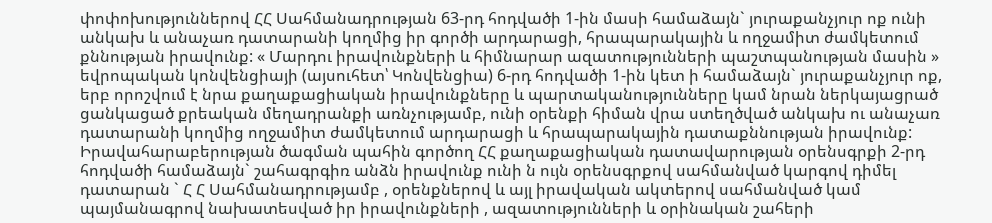փոփոխություններով ՀՀ Սահմանադրության 63-րդ հոդվածի 1-ին մասի համաձայն` յուրաքանչյուր ոք ունի անկախ և անաչառ դատարանի կողմից իր գործի արդարացի, հրապարակային և ողջամիտ ժամկետում քննության իրավունք: « Մարդու իրավունքների և հիմնարար ազատությունների պաշտպանության մասին » եվրոպական կոնվենցիայի (այսուհետ՝ Կոնվենցիա) 6-րդ հոդվածի 1-ին կետ ի համաձայն` յուրաքանչյուր ոք, երբ որոշվում է նրա քաղաքացիական իրավունքները և պարտականությունները կամ նրան ներկայացրած ցանկացած քրեական մեղադրանքի առնչությամբ, ունի օրենքի հիման վրա ստեղծված անկախ ու անաչառ դատարանի կողմից ողջամիտ ժամկետում արդարացի և հրապարակային դատաքննության իրավունք: Իրավահարաբերության ծագման պահին գործող ՀՀ քաղաքացիական դատավարության օրենսգրքի 2-րդ հոդվածի համաձայն` շահագրգիռ անձն իրավունք ունի ն ույն օրենսգրքով սահմանված կարգով դիմել դատարան ` Հ Հ Սահմանադրությամբ , օրենքներով և այլ իրավական ակտերով սահմանված կամ պայմանագրով նախատեսված իր իրավունքների , ազատությունների և օրինական շահերի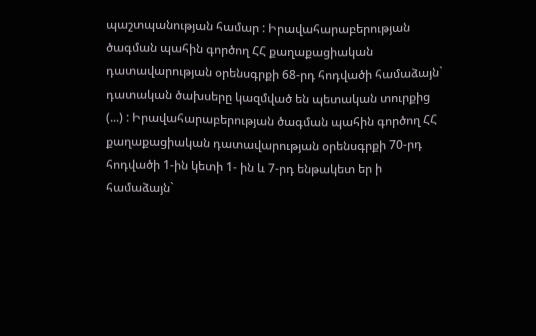պաշտպանության համար : Իրավահարաբերության ծագման պահին գործող ՀՀ քաղաքացիական դատավարության օրենսգրքի 68-րդ հոդվածի համաձայն` դատական ծախսերը կազմված են պետական տուրքից (...) : Իրավահարաբերության ծագման պահին գործող ՀՀ քաղաքացիական դատավարության օրենսգրքի 70-րդ հոդվածի 1-ին կետի 1- ին և 7-րդ ենթակետ եր ի համաձայն`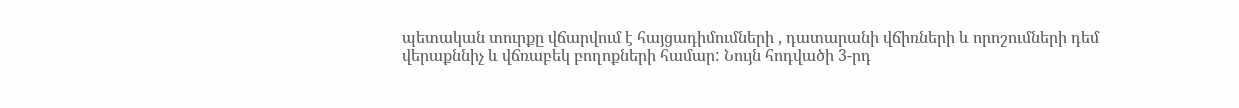պետական տուրքը վճարվում է հայցադիմումների , դատարանի վճիռների և որոշումների դեմ վերաքննիչ և վճռաբեկ բողոքների համար: Նույն հոդվածի 3-րդ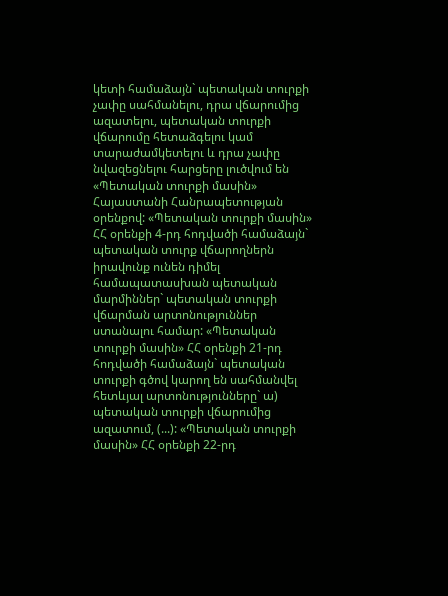կետի համաձայն` պետական տուրքի չափը սահմանելու, դրա վճարումից ազատելու, պետական տուրքի վճարումը հետաձգելու կամ տարաժամկետելու և դրա չափը նվազեցնելու հարցերը լուծվում են «Պետական տուրքի մասին» Հայաստանի Հանրապետության օրենքով: «Պետական տուրքի մասին» ՀՀ օրենքի 4-րդ հոդվածի համաձայն` պետական տուրք վճարողներն իրավունք ունեն դիմել համապատասխան պետական մարմիններ` պետական տուրքի վճարման արտոնություններ ստանալու համար: «Պետական տուրքի մասին» ՀՀ օրենքի 21-րդ հոդվածի համաձայն` պետական տուրքի գծով կարող են սահմանվել հետևյալ արտոնությունները` ա) պետական տուրքի վճարումից ազատում, (...): «Պետական տուրքի մասին» ՀՀ օրենքի 22-րդ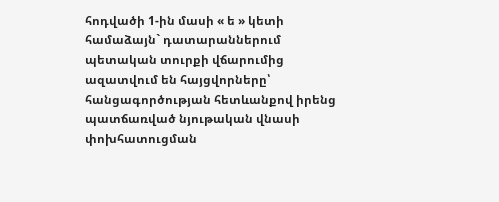հոդվածի 1-ին մասի « ե » կետի համաձայն` դատարաններում պետական տուրքի վճարումից ազատվում են հայցվորները՝ հանցագործության հետևանքով իրենց պատճառված նյութական վնասի փոխհատուցման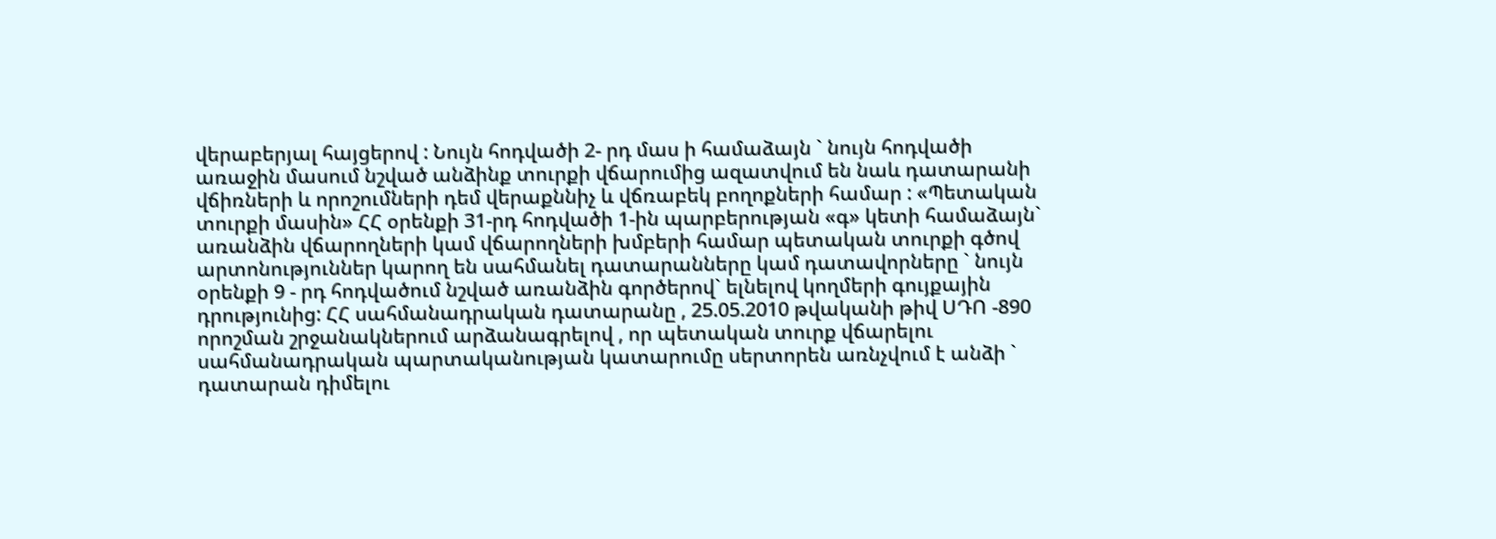վերաբերյալ հայցերով : Նույն հոդվածի 2- րդ մաս ի համաձայն ` նույն հոդվածի առաջին մասում նշված անձինք տուրքի վճարումից ազատվում են նաև դատարանի վճիռների և որոշումների դեմ վերաքննիչ և վճռաբեկ բողոքների համար : «Պետական տուրքի մասին» ՀՀ օրենքի 31-րդ հոդվածի 1-ին պարբերության «գ» կետի համաձայն` առանձին վճարողների կամ վճարողների խմբերի համար պետական տուրքի գծով արտոնություններ կարող են սահմանել դատարանները կամ դատավորները ` նույն օրենքի 9 - րդ հոդվածում նշված առանձին գործերով` ելնելով կողմերի գույքային դրությունից: ՀՀ սահմանադրական դատարանը , 25.05.2010 թվականի թիվ ՍԴՈ -890 որոշման շրջանակներում արձանագրելով , որ պետական տուրք վճարելու սահմանադրական պարտականության կատարումը սերտորեն առնչվում է անձի ` դատարան դիմելու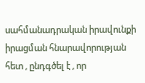սահմանադրական իրավունքի իրացման հնարավորության հետ , ընդգծել է , որ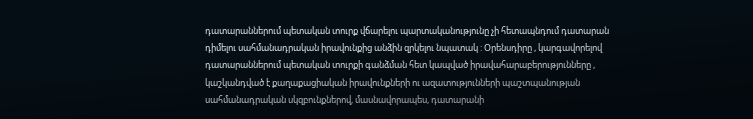դատարաններում պետական տուրք վճարելու պարտականությունը չի հետապնդում դատարան դիմելու սահմանադրական իրավունքից անձին զրկելու նպատակ : Օրենսդիրը , կարգավորելով դատարաններում պետական տուրքի գանձման հետ կապված իրավահարաբերությունները , կաշկանդված է քաղաքացիական իրավունքների ու ազատությունների պաշտպանության սահմանադրական սկզբունքներով, մասնավորապես, դատարանի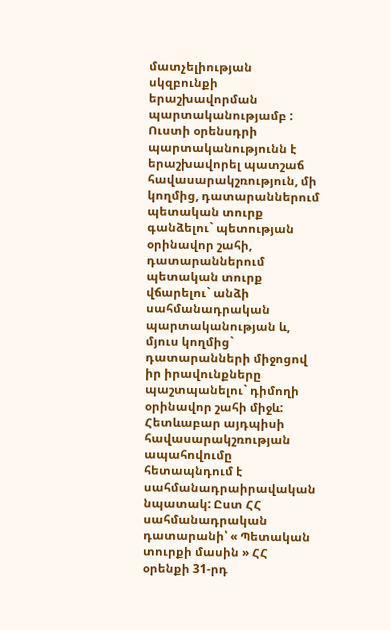մատչելիության սկզբունքի երաշխավորման պարտականությամբ : Ուստի օրենսդրի պարտականությունն է երաշխավորել պատշաճ հավասարակշռություն, մի կողմից, դատարաններում պետական տուրք գանձելու` պետության օրինավոր շահի, դատարաններում պետական տուրք վճարելու` անձի սահմանադրական պարտականության և, մյուս կողմից` դատարանների միջոցով իր իրավունքները պաշտպանելու` դիմողի օրինավոր շահի միջև: Հետևաբար այդպիսի հավասարակշռության ապահովումը հետապնդում է սահմանադրաիրավական նպատակ: Ըստ ՀՀ սահմանադրական դատարանի՝ « Պետական տուրքի մասին » ՀՀ օրենքի 31-րդ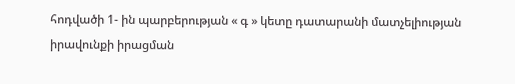հոդվածի 1- ին պարբերության « գ » կետը դատարանի մատչելիության իրավունքի իրացման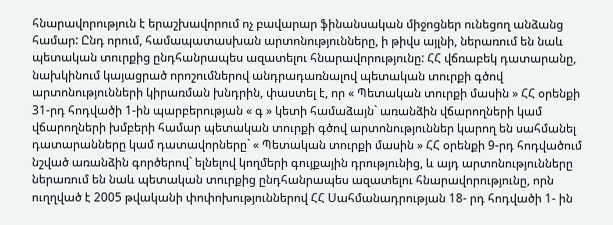հնարավորություն է երաշխավորում ոչ բավարար ֆինանսական միջոցներ ունեցող անձանց համար: Ընդ որում, համապատասխան արտոնությունները, ի թիվս այլնի, ներառում են նաև պետական տուրքից ընդհանրապես ազատելու հնարավորությունը: ՀՀ վճռաբեկ դատարանը, նախկինում կայացրած որոշումներով անդրադառնալով պետական տուրքի գծով արտոնությունների կիրառման խնդրին, փաստել է, որ « Պետական տուրքի մասին » ՀՀ օրենքի 31-րդ հոդվածի 1-ին պարբերության « գ » կետի համաձայն` առանձին վճարողների կամ վճարողների խմբերի համար պետական տուրքի գծով արտոնություններ կարող են սահմանել դատարանները կամ դատավորները` « Պետական տուրքի մասին » ՀՀ օրենքի 9-րդ հոդվածում նշված առանձին գործերով` ելնելով կողմերի գույքային դրությունից, և այդ արտոնությունները ներառում են նաև պետական տուրքից ընդհանրապես ազատելու հնարավորությունը, որն ուղղված է 2005 թվականի փոփոխություններով ՀՀ Սահմանադրության 18- րդ հոդվածի 1- ին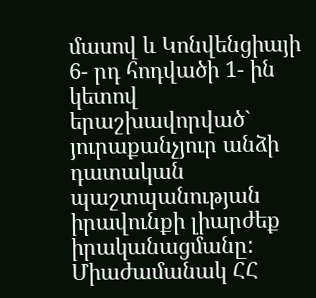մասով և Կոնվենցիայի 6- րդ հոդվածի 1- ին կետով երաշխավորված` յուրաքանչյուր անձի դատական պաշտպանության իրավունքի լիարժեք իրականացմանը: Միաժամանակ ՀՀ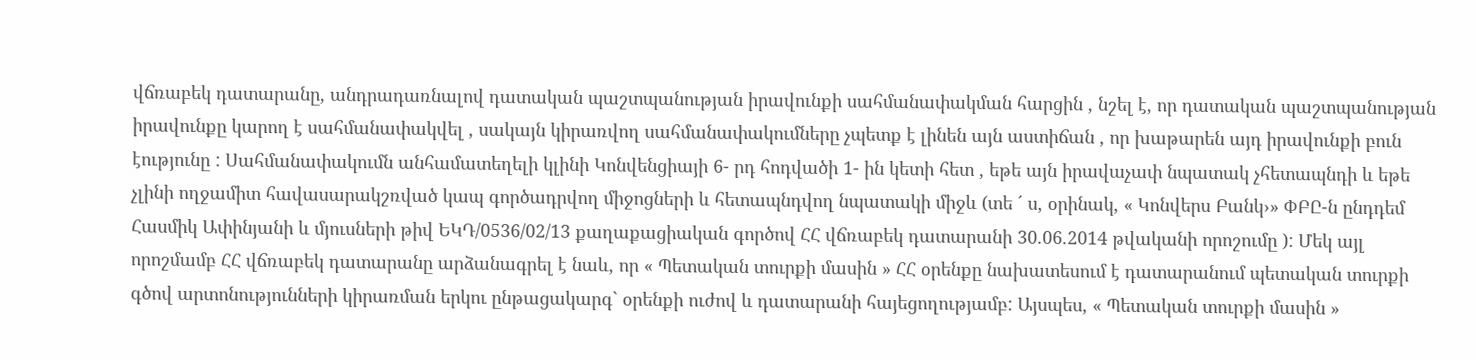վճռաբեկ դատարանը, անդրադառնալով դատական պաշտպանության իրավունքի սահմանափակման հարցին , նշել է, որ դատական պաշտպանության իրավունքը կարող է սահմանափակվել , սակայն կիրառվող սահմանափակումները չպետք է լինեն այն աստիճան , որ խաթարեն այդ իրավունքի բուն էությունը : Սահմանափակումն անհամատեղելի կլինի Կոնվենցիայի 6- րդ հոդվածի 1- ին կետի հետ , եթե այն իրավաչափ նպատակ չհետապնդի և եթե չլինի ողջամիտ հավասարակշռված կապ գործադրվող միջոցների և հետապնդվող նպատակի միջև (տե ´ ս, օրինակ, « Կոնվերս Բանկ›» ՓԲԸ-ն ընդդեմ Հասմիկ Ափինյանի և մյուսների թիվ ԵԿԴ/0536/02/13 քաղաքացիական գործով ՀՀ վճռաբեկ դատարանի 30.06.2014 թվականի որոշումը ): Մեկ այլ որոշմամբ ՀՀ վճռաբեկ դատարանը արձանագրել է նաև, որ « Պետական տուրքի մասին » ՀՀ օրենքը նախատեսում է դատարանում պետական տուրքի գծով արտոնությունների կիրառման երկու ընթացակարգ` օրենքի ուժով և դատարանի հայեցողությամբ: Այսպես, « Պետական տուրքի մասին »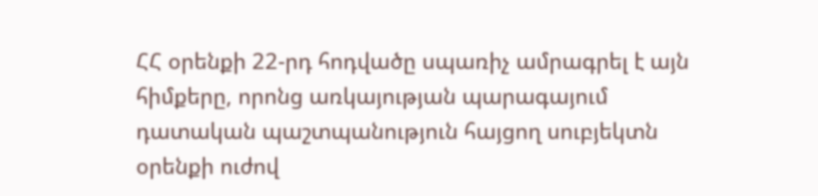ՀՀ օրենքի 22-րդ հոդվածը սպառիչ ամրագրել է այն հիմքերը, որոնց առկայության պարագայում դատական պաշտպանություն հայցող սուբյեկտն օրենքի ուժով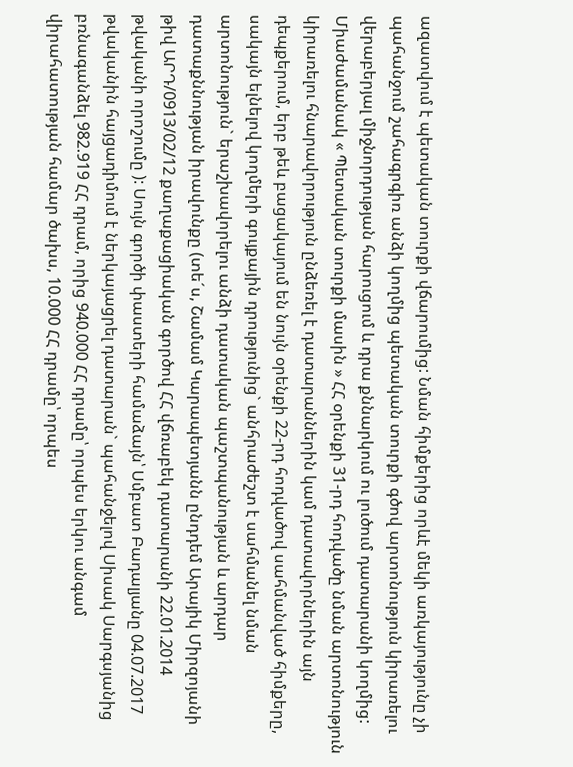ազատվում է պետական տուրքի վճարումից: Նման հիմքերից որևէ մեկի առկայությունը չի պահանջում շահագրգիռ անձի կողմից պետական տուրքի գծով արտոնություն կիրառելու վերաբերյալ միջնորդության հարուցում և դրա քննարկում ու լուծում դատարանի կողմից: Միաժամանակ « Պետական տուրքի մասին » ՀՀ օրենքի 31-րդ հոդվածը նման արտոնություն կիրառելու հնարավորություն ընձեռել է դատարաններին կամ դատավորներին այն դեպքերում, երբ թեև բացակայում են նույն օրենքի 22-րդ հոդվածով սահմանված հիմքերը, սակայն ելնելով կողմերի գույքային դրությունից` անհրաժեշտ է սահմանել նման արտոնություն` երաշխավորելու անձի դատական պաշտպանության և արդար դատաքննության իրավունքը (տե´ս, Շամամ Կարապետյանն ընդդեմ Արայիկ Միրզոյանի թիվ ԱՐԴ/0913/02/12 քաղաքացիական գործով ՀՀ վճռաբեկ դատարանի 22.01.2014 թվականի որոշումը ): Սույն գործի փաստերի համաձայն՝ Սմբատ Բադալյանը 04.07.2017 թվականին հայցադիմում է ներկայացրել դատարան` պահանջելով Սիսակ Սարգսյանից բռնագանձել 982.919 ՀՀ դրամ, որից 940.000 ՀՀ դրամը՝ որպես երկու անգամ վիրահատության համար ծախս, 10.000 ՀՀ դրամը՝ որպես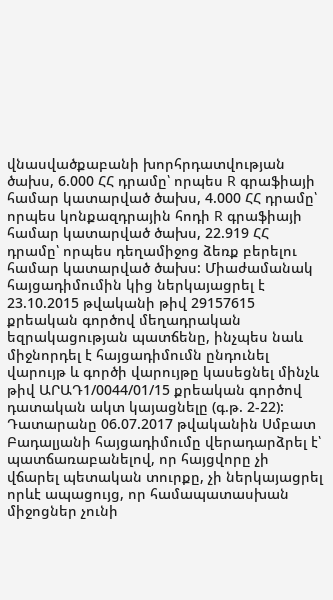վնասվածքաբանի խորհրդատվության ծախս, 6.000 ՀՀ դրամը՝ որպես R գրաֆիայի համար կատարված ծախս, 4.000 ՀՀ դրամը՝ որպես կոնքազդրային հոդի R գրաֆիայի համար կատարված ծախս, 22.919 ՀՀ դրամը՝ որպես դեղամիջոց ձեռք բերելու համար կատարված ծախս: Միաժամանակ հայցադիմումին կից ներկայացրել է 23.10.2015 թվականի թիվ 29157615 քրեական գործով մեղադրական եզրակացության պատճենը, ինչպես նաև միջնորդել է հայցադիմումն ընդունել վարույթ և գործի վարույթը կասեցնել մինչև թիվ ԱՐԱԴ1/0044/01/15 քրեական գործով դատական ակտ կայացնելը (գ.թ. 2-22): Դատարանը 06.07.2017 թվականին Սմբատ Բադալյանի հայցադիմումը վերադարձրել է՝ պատճառաբանելով, որ հայցվորը չի վճարել պետական տուրքը, չի ներկայացրել որևէ ապացույց, որ համապատասխան միջոցներ չունի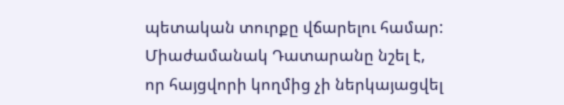պետական տուրքը վճարելու համար: Միաժամանակ Դատարանը նշել է, որ հայցվորի կողմից չի ներկայացվել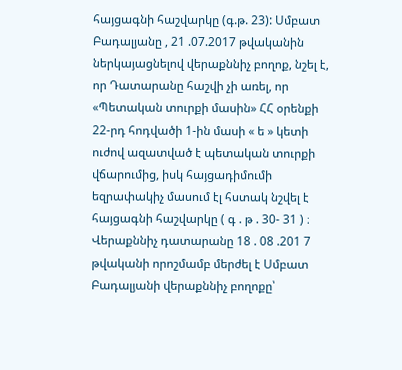հայցագնի հաշվարկը (գ.թ. 23): Սմբատ Բադալյանը , 21 .07.2017 թվականին ներկայացնելով վերաքննիչ բողոք, նշել է, որ Դատարանը հաշվի չի առել, որ «Պետական տուրքի մասին» ՀՀ օրենքի 22-րդ հոդվածի 1-ին մասի « ե » կետի ուժով ազատված է պետական տուրքի վճարումից, իսկ հայցադիմումի եզրափակիչ մասում էլ հստակ նշվել է հայցագնի հաշվարկը ( գ . թ . 30- 31 ) ։ Վերաքննիչ դատարանը 18 . 08 .201 7 թվականի որոշմամբ մերժել է Սմբատ Բադալյանի վերաքննիչ բողոքը՝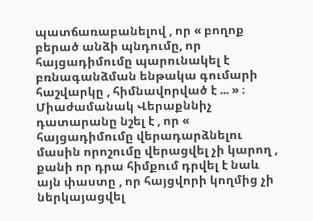պատճառաբանելով , որ « բողոք բերած անձի պնդումը, որ հայցադիմումը պարունակել է բռնագանձման ենթակա գումարի հաշվարկը , հիմնավորված է ... » ։ Միաժամանակ Վերաքննիչ դատարանը նշել է , որ « հայցադիմումը վերադարձնելու մասին որոշումը վերացվել չի կարող , քանի որ դրա հիմքում դրվել է նաև այն փաստը , որ հայցվորի կողմից չի ներկայացվել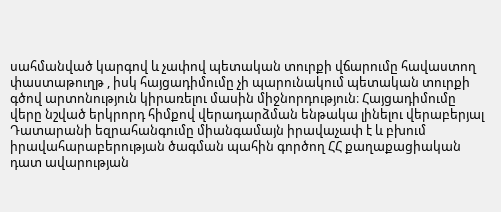սահմանված կարգով և չափով պետական տուրքի վճարումը հավաստող փաստաթուղթ , իսկ հայցադիմումը չի պարունակում պետական տուրքի գծով արտոնություն կիրառելու մասին միջնորդություն։ Հայցադիմումը վերը նշված երկրորդ հիմքով վերադարձման ենթակա լինելու վերաբերյալ Դատարանի եզրահանգումը միանգամայն իրավաչափ է և բխում իրավահարաբերության ծագման պահին գործող ՀՀ քաղաքացիական դատ ավարության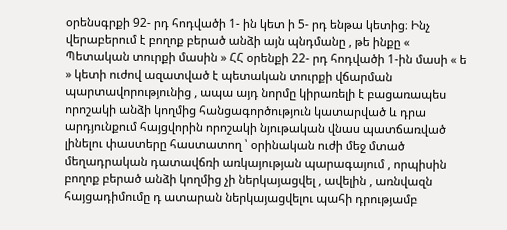օրենսգրքի 92- րդ հոդվածի 1- ին կետ ի 5- րդ ենթա կետից։ Ինչ վերաբերում է բողոք բերած անձի այն պնդմանը , թե ինքը « Պետական տուրքի մասին » ՀՀ օրենքի 22- րդ հոդվածի 1-ին մասի « ե » կետի ուժով ազատված է պետական տուրքի վճարման պարտավորությունից , ապա այդ նորմը կիրառելի է բացառապես որոշակի անձի կողմից հանցագործություն կատարված և դրա արդյունքում հայցվորին որոշակի նյութական վնաս պատճառված լինելու փաստերը հաստատող ՝ օրինական ուժի մեջ մտած մեղադրական դատավճռի առկայության պարագայում , որպիսին բողոք բերած անձի կողմից չի ներկայացվել , ավելին , առնվազն հայցադիմումը դ ատարան ներկայացվելու պահի դրությամբ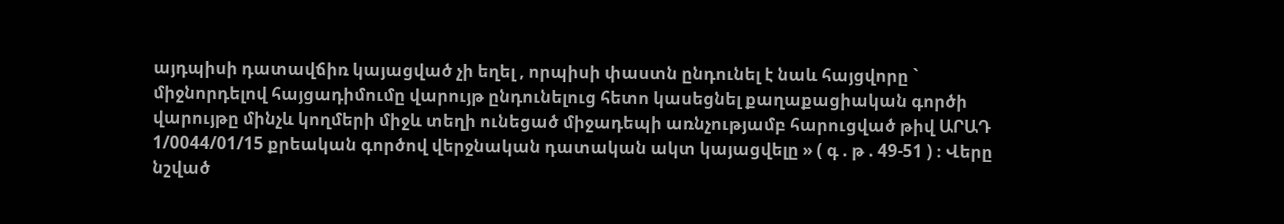այդպիսի դատավճիռ կայացված չի եղել , որպիսի փաստն ընդունել է նաև հայցվորը ` միջնորդելով հայցադիմումը վարույթ ընդունելուց հետո կասեցնել քաղաքացիական գործի վարույթը մինչև կողմերի միջև տեղի ունեցած միջադեպի առնչությամբ հարուցված թիվ ԱՐԱԴ 1/0044/01/15 քրեական գործով վերջնական դատական ակտ կայացվելը » ( գ . թ . 49-51 ) ։ Վերը նշված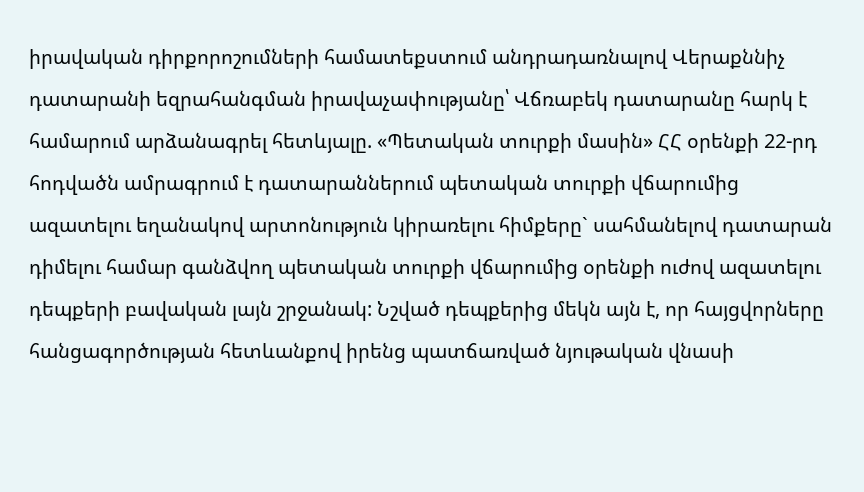իրավական դիրքորոշումների համատեքստում անդրադառնալով Վերաքննիչ դատարանի եզրահանգման իրավաչափությանը՝ Վճռաբեկ դատարանը հարկ է համարում արձանագրել հետևյալը. «Պետական տուրքի մասին» ՀՀ օրենքի 22-րդ հոդվածն ամրագրում է դատարաններում պետական տուրքի վճարումից ազատելու եղանակով արտոնություն կիրառելու հիմքերը` սահմանելով դատարան դիմելու համար գանձվող պետական տուրքի վճարումից օրենքի ուժով ազատելու դեպքերի բավական լայն շրջանակ: Նշված դեպքերից մեկն այն է, որ հայցվորները հանցագործության հետևանքով իրենց պատճառված նյութական վնասի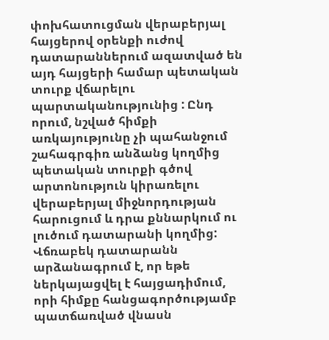փոխհատուցման վերաբերյալ հայցերով օրենքի ուժով դատարաններում ազատված են այդ հայցերի համար պետական տուրք վճարելու պարտականությունից : Ընդ որում, նշված հիմքի առկայությունը չի պահանջում շահագրգիռ անձանց կողմից պետական տուրքի գծով արտոնություն կիրառելու վերաբերյալ միջնորդության հարուցում և դրա քննարկում ու լուծում դատարանի կողմից: Վճռաբեկ դատարանն արձանագրում է, որ եթե ներկայացվել է հայցադիմում, որի հիմքը հանցագործությամբ պատճառված վնասն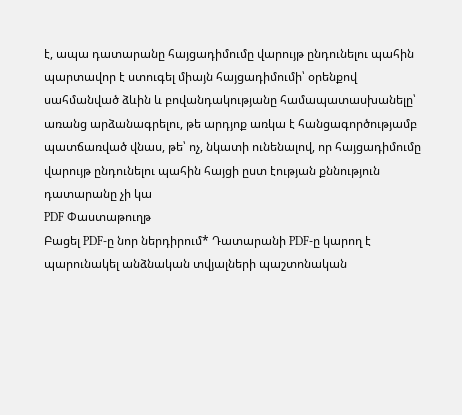է, ապա դատարանը հայցադիմումը վարույթ ընդունելու պահին պարտավոր է ստուգել միայն հայցադիմումի՝ օրենքով սահմանված ձևին և բովանդակությանը համապատասխանելը՝ առանց արձանագրելու, թե արդյոք առկա է հանցագործությամբ պատճառված վնաս, թե՝ ոչ, նկատի ունենալով, որ հայցադիմումը վարույթ ընդունելու պահին հայցի ըստ էության քննություն դատարանը չի կա
PDF Փաստաթուղթ
Բացել PDF-ը նոր ներդիրում* Դատարանի PDF-ը կարող է պարունակել անձնական տվյալների պաշտոնական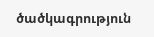ծածկագրություն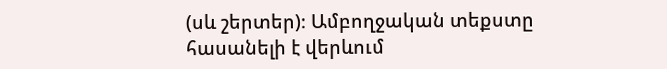(սև շերտեր)։ Ամբողջական տեքստը հասանելի է վերևում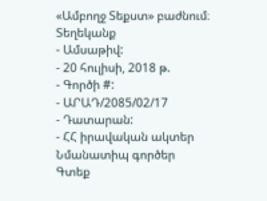«Ամբողջ Տեքստ» բաժնում։
Տեղեկանք
- Ամսաթիվ:
- 20 հուլիսի, 2018 թ.
- Գործի #:
- ԱՐԱԴ/2085/02/17
- Դատարան:
- ՀՀ իրավական ակտեր
Նմանատիպ գործեր
Գտեք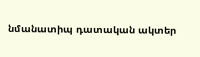նմանատիպ դատական ակտեր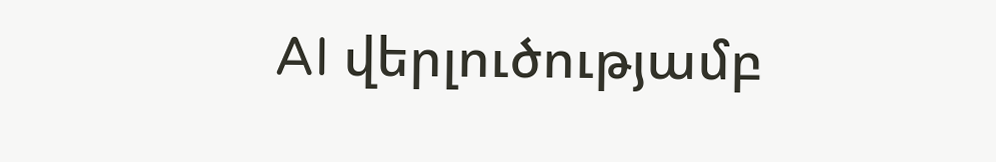AI վերլուծությամբ